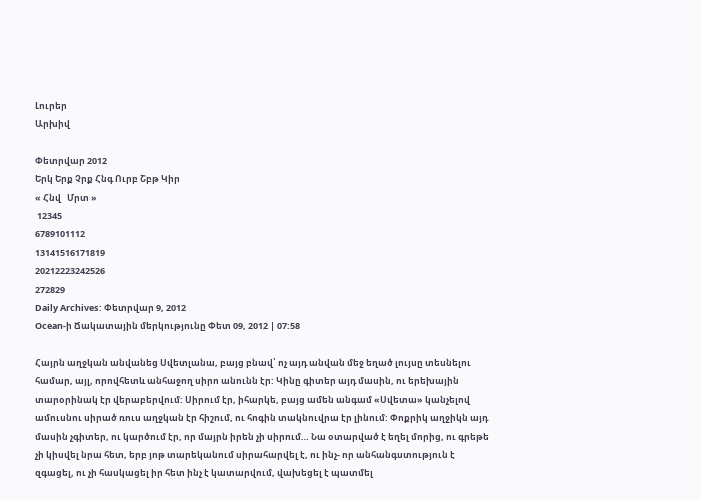Լուրեր
Արխիվ

Փետրվար 2012
Երկ Երք Չրք Հնգ Ուրբ Շբթ Կիր
« Հնվ   Մրտ »
 12345
6789101112
13141516171819
20212223242526
272829
Daily Archives: Փետրվար 9, 2012
Ocean-ի Ճակատային մերկությունը Փետ 09, 2012 | 07:58

Հայրն աղջկան անվանեց Սվետլանա, բայց բնավ՝ ոչ այդ անվան մեջ եղած լույսը տեսնելու համար, այլ, որովհետև անհաջող սիրո անունն էր: Կինը գիտեր այդ մասին, ու երեխային տարօրինակ էր վերաբերվում: Սիրում էր, իհարկե, բայց ամեն անգամ «Սվետա» կանչելով ամուսնու սիրած ռուս աղջկան էր հիշում, ու հոգին տակնուվրա էր լինում: Փոքրիկ աղջիկն այդ մասին չգիտեր, ու կարծում էր, որ մայրն իրեն չի սիրում… Նա օտարված է եղել մորից, ու գրեթե չի կիսվել նրա հետ, երբ յոթ տարեկանում սիրահարվել է, ու ինչ- որ անհանգստություն է զգացել, ու չի հասկացել իր հետ ինչ է կատարվում, վախեցել է պատմել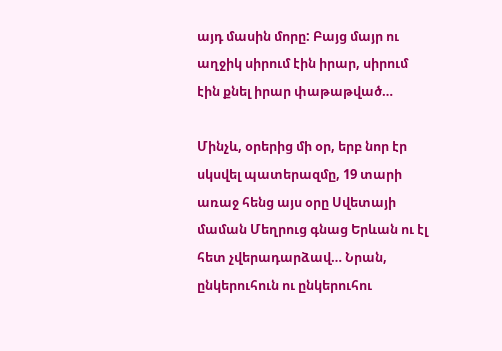այդ մասին մորը: Բայց մայր ու աղջիկ սիրում էին իրար, սիրում էին քնել իրար փաթաթված…

Մինչև, օրերից մի օր, երբ նոր էր սկսվել պատերազմը, 19 տարի առաջ հենց այս օրը Սվետայի մաման Մեղրուց գնաց Երևան ու էլ հետ չվերադարձավ… Նրան, ընկերուհուն ու ընկերուհու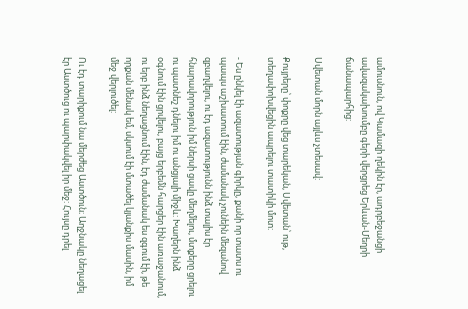ամուսնուն, ով Կամազի ղեկին էր, ադրբեջանցի ավազակախումբը գերի վերցրեց Երևան-Մեղրի ճանապարհից:

Սվետան մորն այլևս չտեսավ:

Քույրերը՝ փոքրը վեց տարեկան, Սվետան՝ ութ, տեղափոխվեցին ապրելու տատիկի մոտ:

- Ես ընկել էի ազատության գիրկը, քանի որ տատս ու պապս աշխատում էին, ժամանակ չունեին մեզանով զբաղվելու, ու էդ ազատությունն ինձ տալիս էր հնարավորություն իմ ներսի ցավը մեղմելու, մտքերը ցրելու ու պատնեշ դնելու իմ ու անցյալի միջև: Խաղերն ինձ օգնում էին ցրվելու, բայց երբեմն հարցեր էին առաջանում, ու երբ ինձ նեղացնում էին, էդ ժամանակ ես զգում էի, թե որքան մենակ եմ, սկսում էի մտածել կյանքիս մասին, իմ մեջ վերլուծել:

Ու էդ տարիքում նա մերժեց Աստծուն։ Աղջնակը նեղացել էր Աստծուց ու պարփակվել իր մեջ: Հույսը դրել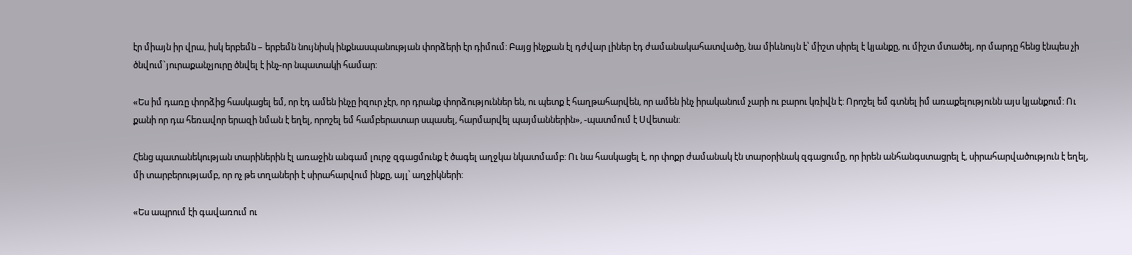էր միայն իր վրա, իսկ երբեմն – երբեմն նույնիսկ ինքնասպանության փորձերի էր դիմում: Բայց ինչքան էլ դժվար լիներ էդ ժամանակահատվածը, նա միևնույն է՝ միշտ սիրել է կյանքը, ու միշտ մտածել, որ մարդը հենց էնպես չի ծնվում`յուրաքանչյուրը ծնվել է ինչ-որ նպատակի համար:

«Ես իմ դառը փորձից հասկացել եմ, որ էդ ամեն ինչը իզուր չէր, որ դրանք փորձություններ են, ու պետք է հաղթահարվեն, որ ամեն ինչ իրականում չարի ու բարու կռիվն է: Որոշել եմ գտնել իմ առաքելությունն այս կյանքում: Ու քանի որ դա հեռավոր երազի նման է եղել, որոշել եմ համբերատար սպասել, հարմարվել պայմաններին», -պատմում է Սվետան:

Հենց պատանեկության տարիներին էլ առաջին անգամ լուրջ զգացմունք է ծագել աղջկա նկատմամբ: Ու նա հասկացել է, որ փոքր ժամանակ էն տարօրինակ զգացումը, որ իրեն անհանգստացրել է, սիրահարվածություն է եղել, մի տարբերությամբ, որ ոչ թե տղաների է սիրահարվում ինքը, այլ՝ աղջիկների:

«Ես ապրում էի գավառում ու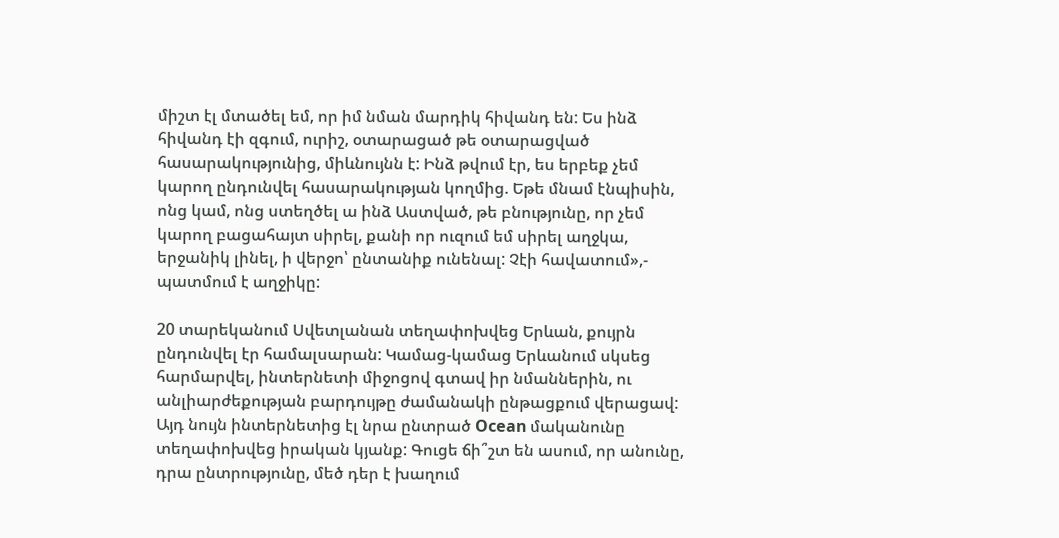միշտ էլ մտածել եմ, որ իմ նման մարդիկ հիվանդ են: Ես ինձ հիվանդ էի զգում, ուրիշ, օտարացած թե օտարացված հասարակությունից, միևնույնն է: Ինձ թվում էր, ես երբեք չեմ կարող ընդունվել հասարակության կողմից. Եթե մնամ էնպիսին, ոնց կամ, ոնց ստեղծել ա ինձ Աստված, թե բնությունը, որ չեմ կարող բացահայտ սիրել, քանի որ ուզում եմ սիրել աղջկա, երջանիկ լինել, ի վերջո՝ ընտանիք ունենալ: Չէի հավատում»,- պատմում է աղջիկը:

20 տարեկանում Սվետլանան տեղափոխվեց Երևան, քույրն ընդունվել էր համալսարան: Կամաց-կամաց Երևանում սկսեց հարմարվել, ինտերնետի միջոցով գտավ իր նմաններին, ու անլիարժեքության բարդույթը ժամանակի ընթացքում վերացավ: Այդ նույն ինտերնետից էլ նրա ընտրած Ocean մականունը տեղափոխվեց իրական կյանք: Գուցե ճի՞շտ են ասում, որ անունը, դրա ընտրությունը, մեծ դեր է խաղում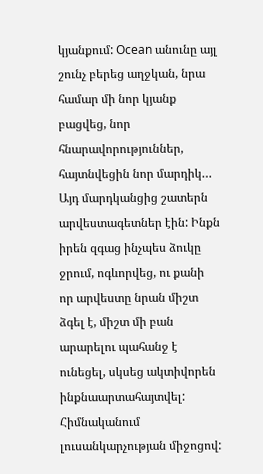կյանքում: Ocean անունը այլ շունչ բերեց աղջկան, նրա համար մի նոր կյանք բացվեց, նոր հնարավորություններ, հայտնվեցին նոր մարդիկ… Այդ մարդկանցից շատերն արվեստագետներ էին: Ինքն իրեն զգաց ինչպես ձուկը ջրում, ոգևորվեց, ու քանի որ արվեստը նրան միշտ ձգել է, միշտ մի բան արարելու պահանջ է ունեցել, սկսեց ակտիվորեն ինքնաարտահայտվել: Հիմնականում լուսանկարչության միջոցով: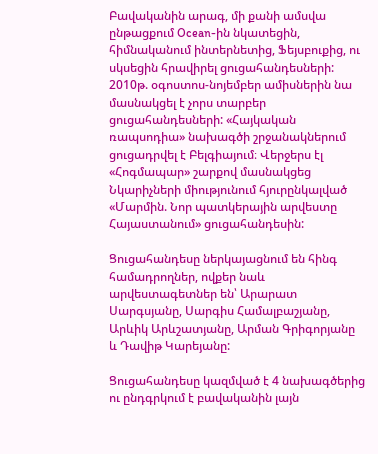Բավականին արագ, մի քանի ամսվա ընթացքում Ocean-ին նկատեցին, հիմնականում ինտերնետից, Ֆեյսբուքից, ու սկսեցին հրավիրել ցուցահանդեսների: 2010թ. օգոստոս-նոյեմբեր ամիսներին նա մասնակցել է չորս տարբեր ցուցահանդեսների: «Հայկական ռապսոդիա» նախագծի շրջանակներում ցուցադրվել է Բելգիայում։ Վերջերս էլ «Հոգմապար» շարքով մասնակցեց Նկարիչների միությունում հյուրընկալված «Մարմին. Նոր պատկերային արվեստը Հայաստանում» ցուցահանդեսին:

Ցուցահանդեսը ներկայացնում են հինգ համադրողներ, ովքեր նաև արվեստագետներ են՝ Արարատ Սարգսյանը, Սարգիս Համալբաշյանը, Արևիկ Արևշատյանը, Արման Գրիգորյանը և Դավիթ Կարեյանը:

Ցուցահանդեսը կազմված է 4 նախագծերից ու ընդգրկում է բավականին լայն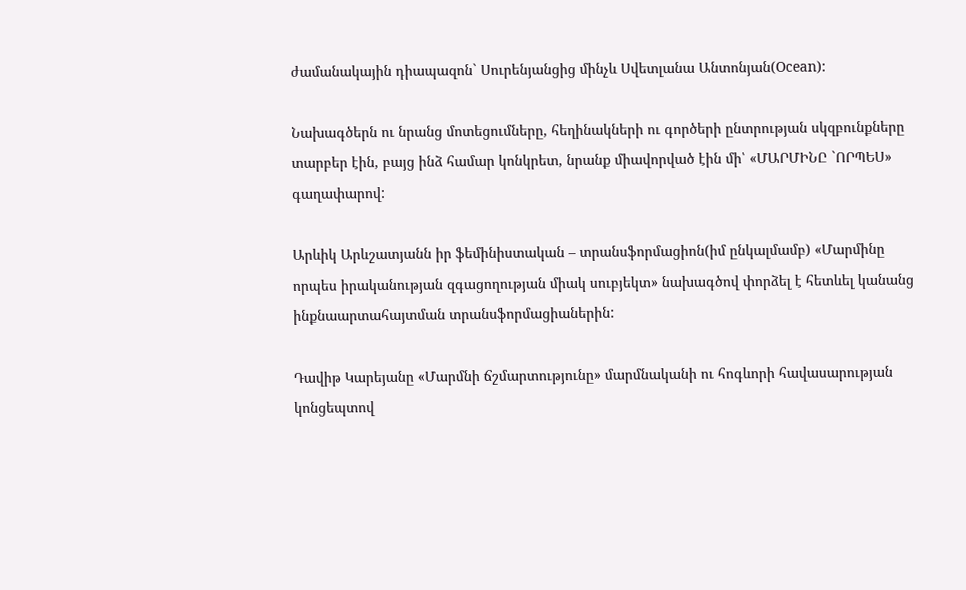ժամանակային դիապազոն` Սուրենյանցից մինչև Սվետլանա Անտոնյան(Ocean):

Նախագծերն ու նրանց մոտեցումները, հեղինակների ու գործերի ընտրության սկզբունքները տարբեր էին, բայց ինձ համար կոնկրետ, նրանք միավորված էին մի՝ «ՄԱՐՄԻՆԸ `ՈՐՊԵՍ» գաղափարով:

Արևիկ Արևշատյանն իր ֆեմինիստական – տրանսֆորմացիոն(իմ ընկալմամբ) «Մարմինը որպես իրականության զգացողության միակ սուբյեկտ» նախագծով փորձել է հետևել կանանց ինքնաարտահայտման տրանսֆորմացիաներին:

Դավիթ Կարեյանը «Մարմնի ճշմարտությունը» մարմնականի ու հոգևորի հավասարության կոնցեպտով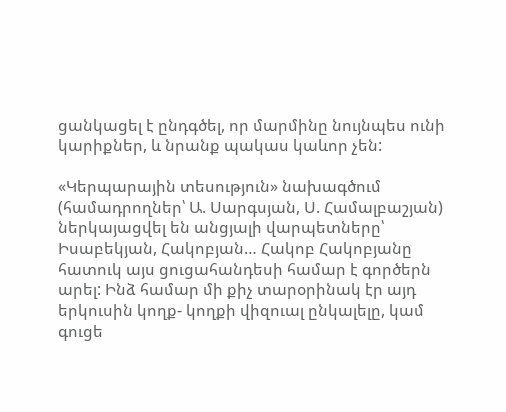ցանկացել է ընդգծել, որ մարմինը նույնպես ունի կարիքներ, և նրանք պակաս կաևոր չեն:

«Կերպարային տեսություն» նախագծում (համադրողներ՝ Ա. Սարգսյան, Ս. Համալբաշյան) ներկայացվել են անցյալի վարպետները՝ Իսաբեկյան, Հակոբյան… Հակոբ Հակոբյանը հատուկ այս ցուցահանդեսի համար է գործերն արել: Ինձ համար մի քիչ տարօրինակ էր այդ երկուսին կողք- կողքի վիզուալ ընկալելը, կամ գուցե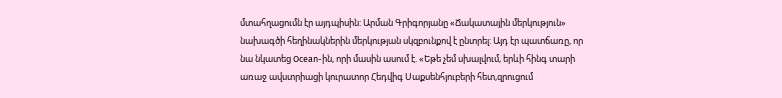մտահղացումն էր այդպիսին: Արման Գրիգորյանը «Ճակատային մերկություն» նախագծի հեղինակներին մերկության սկզբունքով է ընտրել: Այդ էր պատճառը, որ նա նկատեց Ocean-ին, որի մասին ասում է. «Եթե չեմ սխալվում, երևի հինգ տարի առաջ ավստրիացի կուրատոր Հեդվիգ Սաքսենհյուբերի հետ,զրուցում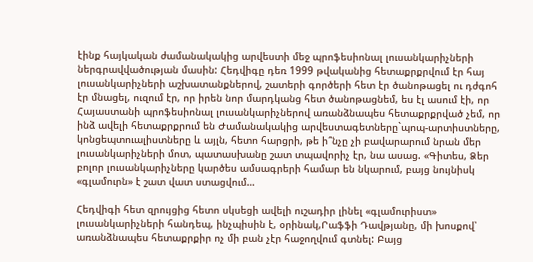էինք հայկական ժամանակակից արվեստի մեջ պրոֆեսիոնալ լուսանկարիչների ներգրավվածության մասին: Հեդվիգը դեռ 1999 թվականից հետաքրքրվում էր հայ լուսանկարիչների աշխատանքներով, շատերի գործերի հետ էր ծանոթացել ու դժգոհ էր մնացել, ուզում էր, որ իրեն նոր մարդկանց հետ ծանոթացնեմ, ես էլ ասում էի, որ Հայաստանի պրոֆեսիոնալ լուսանկարիչներով առանձնապես հետաքրքրված չեմ, որ ինձ ավելի հետաքրքրում են Ժամանակակից արվեստագետները`պոպ-արտիստները, կոնցեպտուալիստները և այլն, հետո հարցրի, թե ի՞նչը չի բավարարում նրան մեր լուսանկարիչների մոտ, պատասխանը շատ տպավորիչ էր, նա ասաց. «Գիտես, Ձեր բոլոր լուսանկարիչները կարծես ամսագրերի համար են նկարում, բայց նույնիսկ «գլամուրն» է շատ վատ ստացվում…

Հեդվիգի հետ զրույցից հետո սկսեցի ավելի ուշադիր լինել «գլամուրիստ» լուսանկարիչների հանդեպ, ինչպիսին է, օրինակ,Րաֆֆի Դավթյանը, մի խոսքով՝ առանձնապես հետաքրքիր ոչ մի բան չէր հաջողվում գտնել: Բայց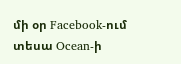մի օր Facebook-ում տեսա Ocean-ի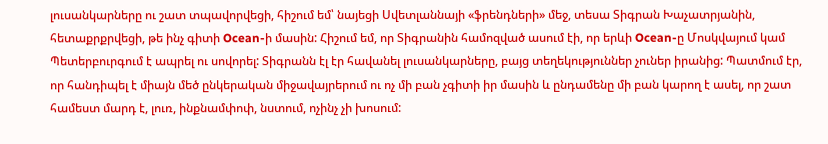լուսանկարները ու շատ տպավորվեցի, հիշում եմ՝ նայեցի Սվետլաննայի «ֆրենդների» մեջ, տեսա Տիգրան Խաչատրյանին, հետաքրքրվեցի, թե ինչ գիտի Ocean-ի մասին: Հիշում եմ, որ Տիգրանին համոզված ասում էի, որ երևի Ocean-ը Մոսկվայում կամ Պետերբուրգում է ապրել ու սովորել: Տիգրանն էլ էր հավանել լուսանկարները, բայց տեղեկություններ չուներ իրանից: Պատմում էր, որ հանդիպել է միայն մեծ ընկերական միջավայրերում ու ոչ մի բան չգիտի իր մասին և ընդամենը մի բան կարող է ասել, որ շատ համեստ մարդ է, լուռ, ինքնամփոփ, նստում, ոչինչ չի խոսում: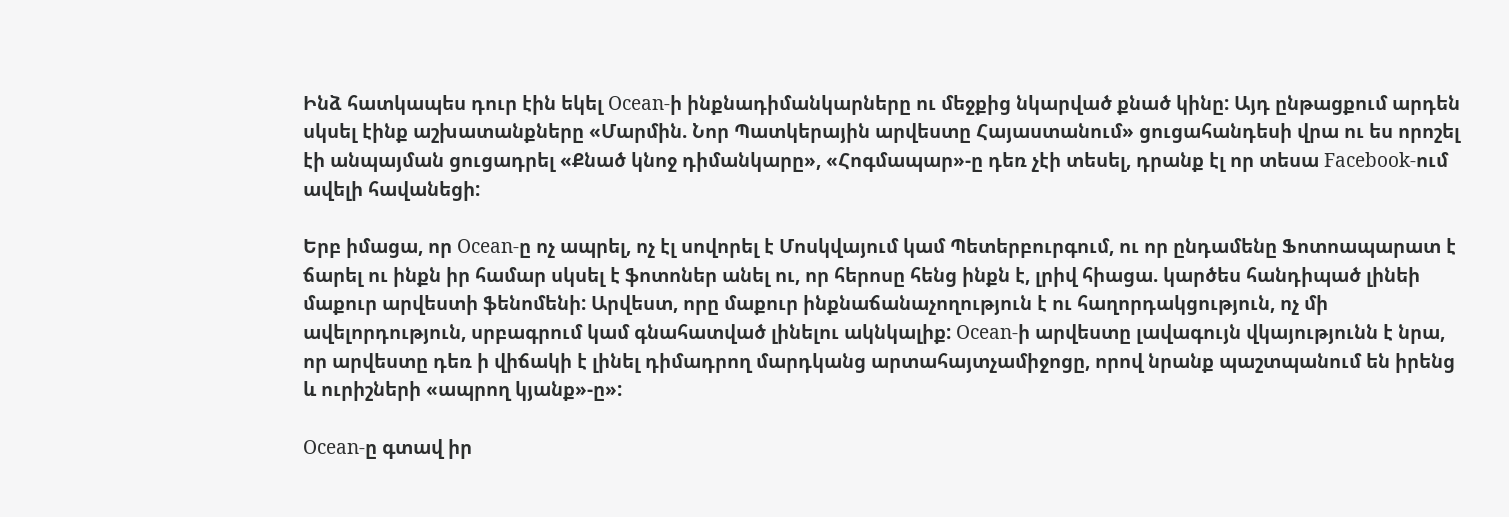Ինձ հատկապես դուր էին եկել Ocean-ի ինքնադիմանկարները ու մեջքից նկարված քնած կինը: Այդ ընթացքում արդեն սկսել էինք աշխատանքները «Մարմին. Նոր Պատկերային արվեստը Հայաստանում» ցուցահանդեսի վրա ու ես որոշել էի անպայման ցուցադրել «Քնած կնոջ դիմանկարը», «Հոգմապար»-ը դեռ չէի տեսել, դրանք էլ որ տեսա Facebook-ում ավելի հավանեցի:

Երբ իմացա, որ Ocean-ը ոչ ապրել, ոչ էլ սովորել է Մոսկվայում կամ Պետերբուրգում, ու որ ընդամենը Ֆոտոապարատ է ճարել ու ինքն իր համար սկսել է ֆոտոներ անել ու, որ հերոսը հենց ինքն է, լրիվ հիացա. կարծես հանդիպած լինեի մաքուր արվեստի ֆենոմենի: Արվեստ, որը մաքուր ինքնաճանաչողություն է ու հաղորդակցություն, ոչ մի ավելորդություն, սրբագրում կամ գնահատված լինելու ակնկալիք: Ocean-ի արվեստը լավագույն վկայությունն է նրա, որ արվեստը դեռ ի վիճակի է լինել դիմադրող մարդկանց արտահայտչամիջոցը, որով նրանք պաշտպանում են իրենց և ուրիշների «ապրող կյանք»-ը»:

Ocean-ը գտավ իր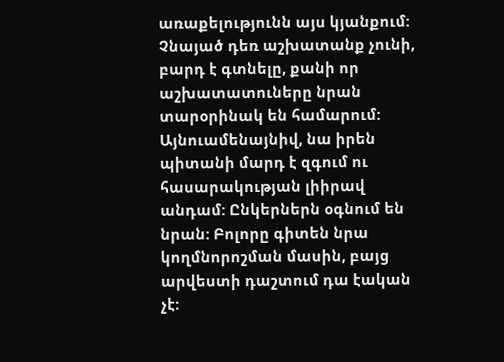առաքելությունն այս կյանքում: Չնայած դեռ աշխատանք չունի, բարդ է գտնելը, քանի որ աշխատատուները նրան տարօրինակ են համարում: Այնուամենայնիվ, նա իրեն պիտանի մարդ է զգում ու հասարակության լիիրավ անդամ: Ընկերներն օգնում են նրան: Բոլորը գիտեն նրա կողմնորոշման մասին, բայց արվեստի դաշտում դա էական չէ: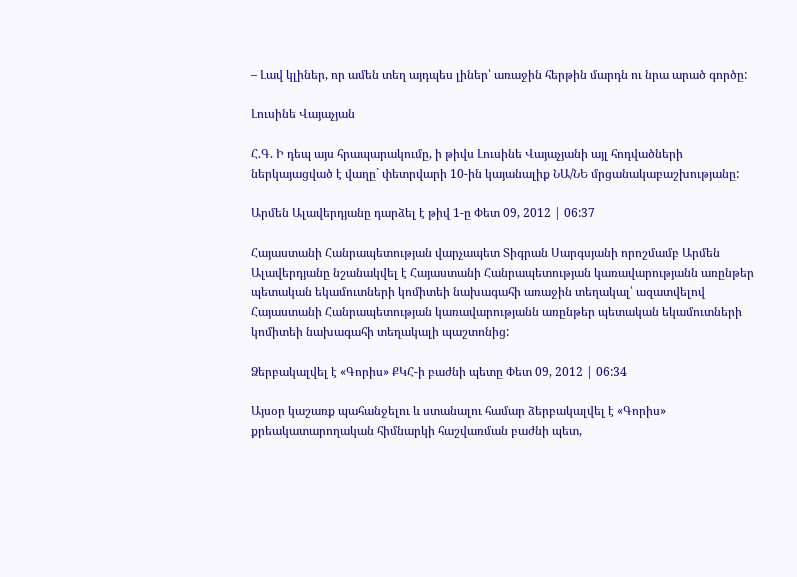– Լավ կլիներ, որ ամեն տեղ այդպես լիներ՝ առաջին հերթին մարդն ու նրա արած գործը:

Լուսինե Վայաչյան

Հ.Գ. Ի դեպ այս հրապարակումը, ի թիվս Լուսինե Վայաչյանի այլ հոդվածների  ներկայացված է վաղը` փետրվարի 10-ին կայանալիք ՆԱ/ՆԵ մրցանակաբաշխությանը:

Արմեն Ալավերդյանը դարձել է թիվ 1-ը Փետ 09, 2012 | 06:37

Հայաստանի Հանրապետության վարչապետ Տիգրան Սարգսյանի որոշմամբ Արմեն Ալավերդյանը նշանակվել է Հայաստանի Հանրապետության կառավարությանն առընթեր պետական եկամուտների կոմիտեի նախագահի առաջին տեղակալ՝ ազատվելով Հայաստանի Հանրապետության կառավարությանն առընթեր պետական եկամուտների կոմիտեի նախագահի տեղակալի պաշտոնից:

Ձերբակալվել է «Գորիս» ՔԿՀ-ի բաժնի պետը Փետ 09, 2012 | 06:34

Այսօր կաշառք պահանջելու և ստանալու համար ձերբակալվել է «Գորիս» քրեակատարողական հիմնարկի հաշվառման բաժնի պետ,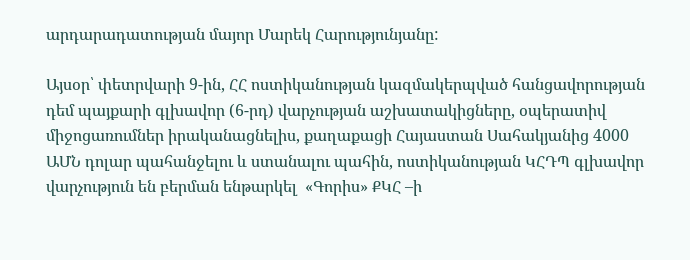արդարադատության մայոր Մարեկ Հարությունյանը:

Այսօր՝ փետրվարի 9-ին, ՀՀ ոստիկանության կազմակերպված հանցավորության դեմ պայքարի գլխավոր (6-րդ) վարչության աշխատակիցները, օպերատիվ միջոցառումներ իրականացնելիս, քաղաքացի Հայաստան Սահակյանից 4000 ԱՄՆ դոլար պահանջելու և ստանալու պահին, ոստիկանության ԿՀԴՊ գլխավոր վարչություն են բերման ենթարկել  «Գորիս» ՔԿՀ –ի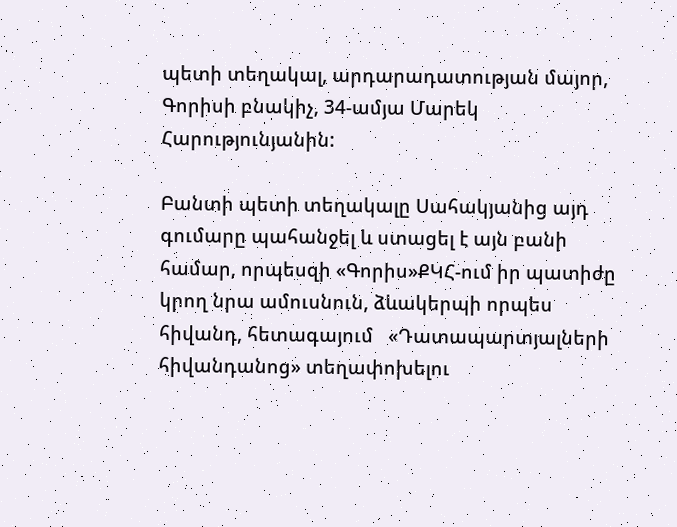պետի տեղակալ, արդարադատության մայոր, Գորիսի բնակիչ, 34-ամյա Մարեկ Հարությունյանին:

Բանտի պետի տեղակալը Սահակյանից այդ գումարը պահանջել և ստացել է այն բանի համար, որպեսզի «Գորիս»ՔԿՀ-ում իր պատիժը կրող նրա ամուսնուն, ձևակերպի որպես հիվանդ, հետագայում   «Դատապարտյալների հիվանդանոց» տեղափոխելու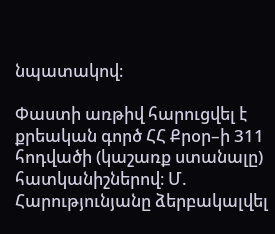նպատակով։

Փաստի առթիվ հարուցվել է քրեական գործ ՀՀ Քրօր–ի 311 հոդվածի (կաշառք ստանալը) հատկանիշներով։ Մ. Հարությունյանը ձերբակալվել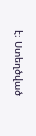է։ Ստեղծված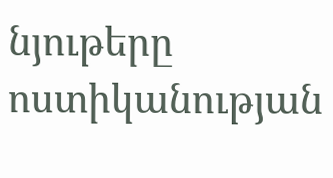նյութերը ոստիկանության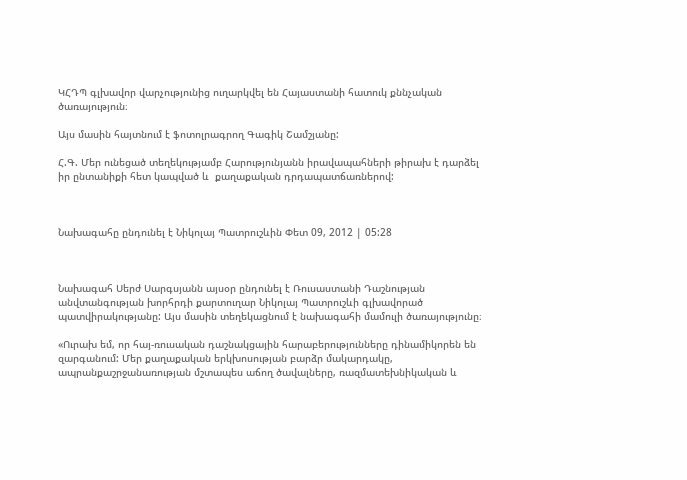ԿՀԴՊ գլխավոր վարչությունից ուղարկվել են Հայաստանի հատուկ քննչական ծառայություն։

Այս մասին հայտնում է ֆոտոլրագրող Գագիկ Շամշյանը:

Հ.Գ. Մեր ունեցած տեղեկությամբ Հարությունյանն իրավապահների թիրախ է դարձել իր ընտանիքի հետ կապված և  քաղաքական դրդապատճառներով:



Նախագահը ընդունել է Նիկոլայ Պատրուշևին Փետ 09, 2012 | 05:28



Նախագահ Սերժ Սարգսյանն այսօր ընդունել է Ռուսաստանի Դաշնության անվտանգության խորհրդի քարտուղար Նիկոլայ Պատրուշևի գլխավորած պատվիրակությանը: Այս մասին տեղեկացնում է նախագահի մամուլի ծառայությունը։

«Ուրախ եմ, որ հայ-ռուսական դաշնակցային հարաբերությունները դինամիկորեն են զարգանում: Մեր քաղաքական երկխոսության բարձր մակարդակը, ապրանքաշրջանառության մշտապես աճող ծավալները, ռազմատեխնիկական և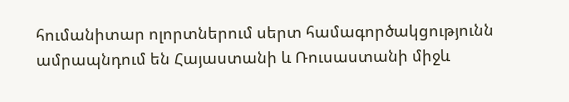հումանիտար ոլորտներում սերտ համագործակցությունն ամրապնդում են Հայաստանի և Ռուսաստանի միջև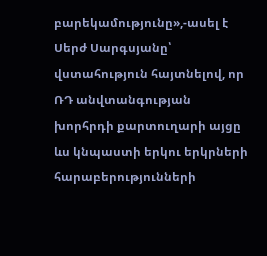բարեկամությունը»,-ասել է Սերժ Սարգսյանը՝ վստահություն հայտնելով, որ ՌԴ անվտանգության խորհրդի քարտուղարի այցը ևս կնպաստի երկու երկրների հարաբերությունների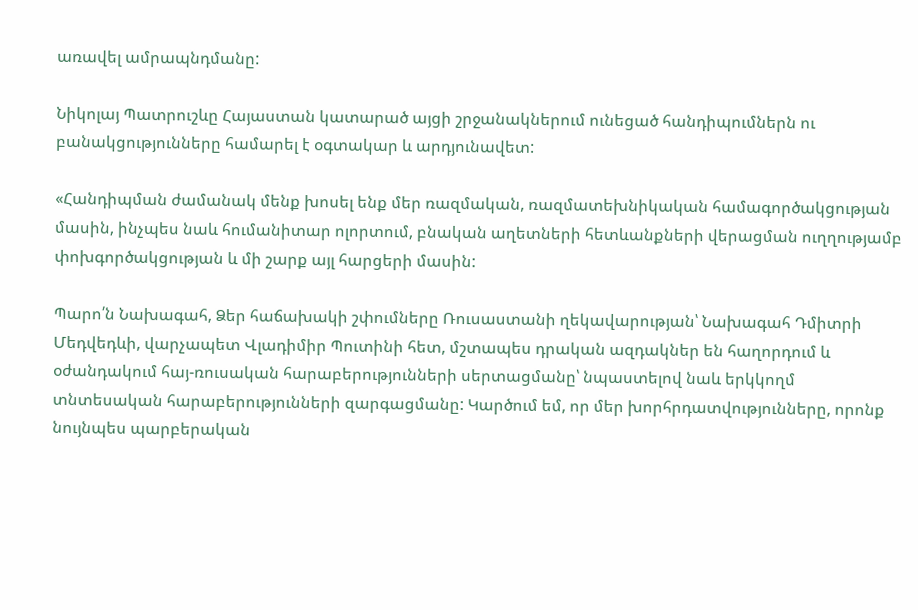առավել ամրապնդմանը:

Նիկոլայ Պատրուշևը Հայաստան կատարած այցի շրջանակներում ունեցած հանդիպումներն ու բանակցությունները համարել է օգտակար և արդյունավետ:

«Հանդիպման ժամանակ մենք խոսել ենք մեր ռազմական, ռազմատեխնիկական համագործակցության մասին, ինչպես նաև հումանիտար ոլորտում, բնական աղետների հետևանքների վերացման ուղղությամբ փոխգործակցության և մի շարք այլ հարցերի մասին:

Պարո՛ն Նախագահ, Ձեր հաճախակի շփումները Ռուսաստանի ղեկավարության՝ Նախագահ Դմիտրի Մեդվեդևի, վարչապետ Վլադիմիր Պուտինի հետ, մշտապես դրական ազդակներ են հաղորդում և օժանդակում հայ-ռուսական հարաբերությունների սերտացմանը՝ նպաստելով նաև երկկողմ տնտեսական հարաբերությունների զարգացմանը: Կարծում եմ, որ մեր խորհրդատվությունները, որոնք նույնպես պարբերական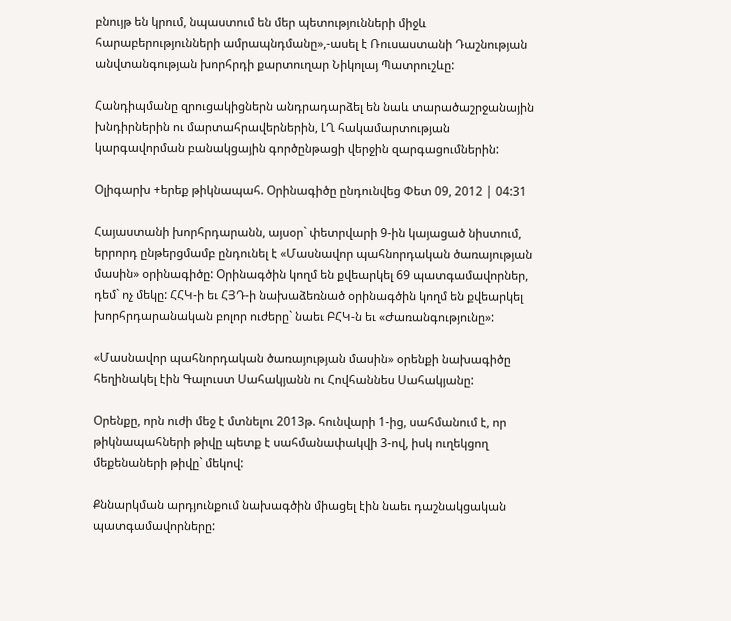բնույթ են կրում, նպաստում են մեր պետությունների միջև հարաբերությունների ամրապնդմանը»,-ասել է Ռուսաստանի Դաշնության անվտանգության խորհրդի քարտուղար Նիկոլայ Պատրուշևը:

Հանդիպմանը զրուցակիցներն անդրադարձել են նաև տարածաշրջանային խնդիրներին ու մարտահրավերներին, ԼՂ հակամարտության կարգավորման բանակցային գործընթացի վերջին զարգացումներին:

Օլիգարխ +երեք թիկնապահ. Օրինագիծը ընդունվեց Փետ 09, 2012 | 04:31

Հայաստանի խորհրդարանն, այսօր` փետրվարի 9-ին կայացած նիստում, երրորդ ընթերցմամբ ընդունել է «Մասնավոր պահնորդական ծառայության մասին» օրինագիծը: Օրինագծին կողմ են քվեարկել 69 պատգամավորներ, դեմ` ոչ մեկը: ՀՀԿ-ի եւ ՀՅԴ-ի նախաձեռնած օրինագծին կողմ են քվեարկել խորհրդարանական բոլոր ուժերը` նաեւ ԲՀԿ-ն եւ «Ժառանգությունը»:

«Մասնավոր պահնորդական ծառայության մասին» օրենքի նախագիծը հեղինակել էին Գալուստ Սահակյանն ու Հովհաննես Սահակյանը:

Օրենքը, որն ուժի մեջ է մտնելու 2013թ. հունվարի 1-ից, սահմանում է, որ թիկնապահների թիվը պետք է սահմանափակվի 3-ով, իսկ ուղեկցող մեքենաների թիվը` մեկով:

Քննարկման արդյունքում նախագծին միացել էին նաեւ դաշնակցական պատգամավորները: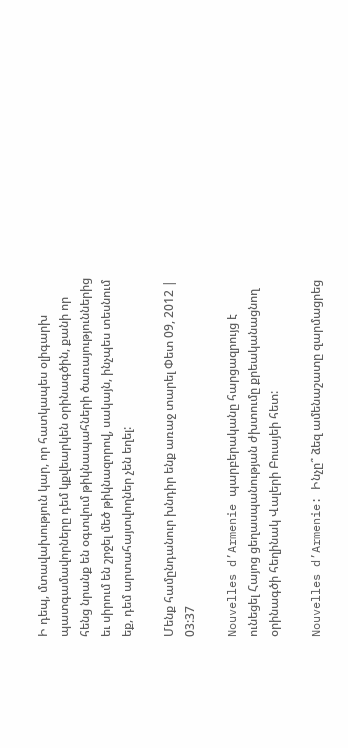Ի դեպ, մտավախություն կար, որ հատկապես օլիգարխ պատգամավորները դեմ կքվեարկեն օրինագծին, քանի որ հենց նրանք են օգտվում թիկնապահների ծառայություններից եւ սիրում են շրջել մեծ թիկնազորով, սակայն, ինչպես տեսնում եք, դեմ արտահայտվողներ չեն եղել:

Մենք համընդանուր խնդիր ենք առաջ տարել Փետ 09, 2012 | 03:37

Nouvelles d’Armenie պարբերականը հարցազրույց է ունեցել Հայոց ցեղասպանության ժխտումը քրեականացնող օրինագծի հեղինակ Վալերի Բուայեի հետ:

Nouvelles d’Armenie: Ինչը՞ ձեզ ամենաշատը զարմացրեց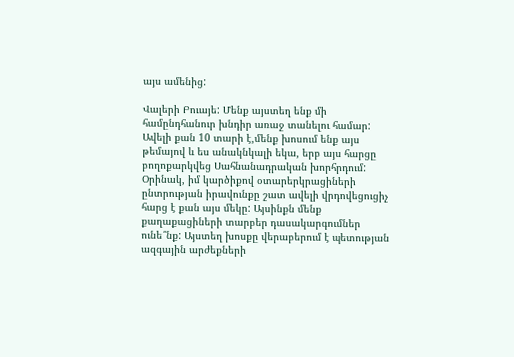այս ամենից:

Վալերի Բուայե: Մենք այստեղ ենք մի համընդհանուր խնդիր առաջ տանելու համար: Ավելի քան 10 տարի է,մենք խոսում ենք այս թեմայով և ես անակնկալի եկա, երբ այս հարցը բողոքարկվեց Սահնանադրական խորհրդում: Օրինակ, իմ կարծիքով օտարերկրացիների ընտրության իրավունքը շատ ավելի վրդովեցուցիչ հարց է քան այս մեկը: Այսինքն մենք քաղաքացիների տարբեր դասակարգումներ ունե՞նք: Այստեղ խոսքը վերաբերում է պետության ազգային արժեքների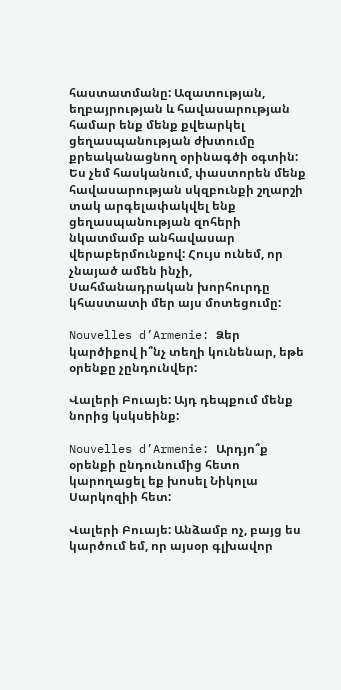հաստատմանը: Ազատության, եղբայրության և հավասարության համար ենք մենք քվեարկել ցեղասպանության ժխտումը քրեականացնող օրինագծի օգտին: Ես չեմ հասկանում, փաստորեն մենք հավասարության սկզբունքի շղարշի տակ արգելափակվել ենք ցեղասպանության զոհերի նկատմամբ անհավասար վերաբերմունքով: Հույս ունեմ, որ չնայած ամեն ինչի, Սահմանադրական խորհուրդը կհաստատի մեր այս մոտեցումը:

Nouvelles d’Armenie: Ձեր կարծիքով ի՞նչ տեղի կունենար, եթե օրենքը չընդունվեր:

Վալերի Բուայե: Այդ դեպքում մենք նորից կսկսեինք:

Nouvelles d’Armenie: Արդյո՞ք օրենքի ընդունումից հետո կարողացել եք խոսել Նիկոլա Սարկոզիի հետ:

Վալերի Բուայե: Անձամբ ոչ, բայց ես կարծում եմ, որ այսօր գլխավոր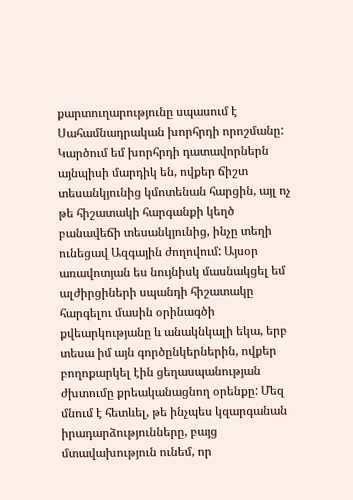քարտուղարությունը սպասում է Սահամնադրական խորհրդի որոշմանը: Կարծում եմ խորհրդի դատավորներն այնպիսի մարդիկ են, ովքեր ճիշտ տեսանկյունից կմոտենան հարցին, այլ ոչ թե հիշատակի հարգանքի կեղծ բանավեճի տեսանկյունից, ինչը տեղի ունեցավ Ազգային ժողովում: Այսօր առավոտյան ես նույնիսկ մասնակցել եմ ալժիրցիների սպանդի հիշատակը հարգելու մասին օրինագծի քվեարկությանը և անակնկալի եկա, երբ տեսա իմ այն գործընկերներին, ովքեր բողոքարկել էին ցեղասպանության ժխտումը քրեականացնող օրենքը: Մեզ մնում է հետևել, թե ինչպես կզարգանան իրադարձությունները, բայց մտավախություն ունեմ, որ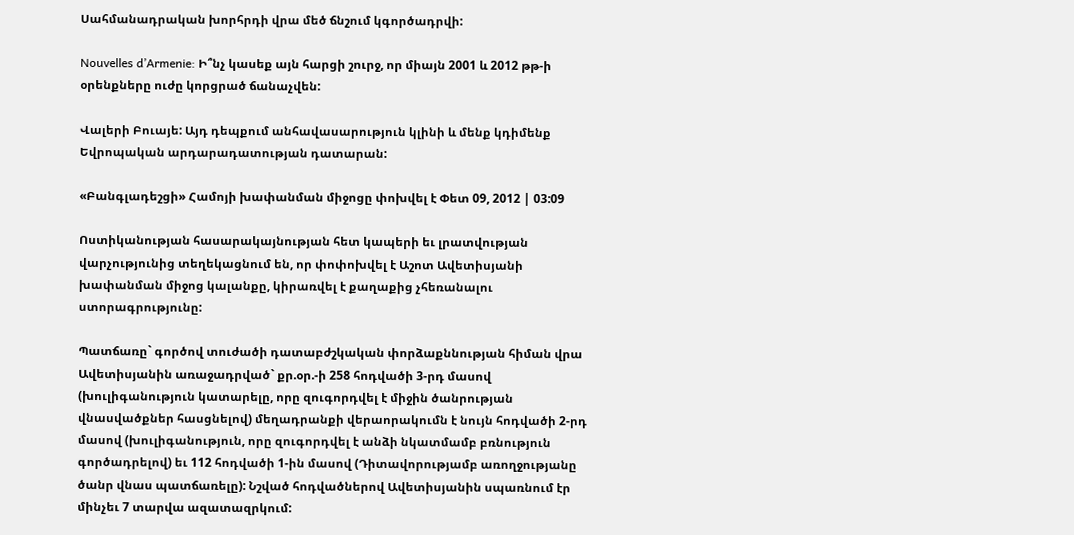Սահմանադրական խորհրդի վրա մեծ ճնշում կգործադրվի:

Nouvelles d’Armenie: Ի՞նչ կասեք այն հարցի շուրջ, որ միայն 2001 և 2012 թթ-ի օրենքները ուժը կորցրած ճանաչվեն:

Վալերի Բուայե: Այդ դեպքում անհավասարություն կլինի և մենք կդիմենք Եվրոպական արդարադատության դատարան:

«Բանգլադեշցի» Համոյի խափանման միջոցը փոխվել է Փետ 09, 2012 | 03:09

Ոստիկանության հասարակայնության հետ կապերի եւ լրատվության վարչությունից տեղեկացնում են, որ փոփոխվել է Աշոտ Ավետիսյանի խափանման միջոց կալանքը, կիրառվել է քաղաքից չհեռանալու ստորագրությունը:

Պատճառը` գործով տուժածի դատաբժշկական փորձաքննության հիման վրա Ավետիսյանին առաջադրված` քր.օր.-ի 258 հոդվածի 3-րդ մասով (խուլիգանություն կատարելը, որը զուգորդվել է միջին ծանրության վնասվածքներ հասցնելով) մեղադրանքի վերաորակումն է նույն հոդվածի 2-րդ մասով (խուլիգանություն, որը զուգորդվել է անձի նկատմամբ բռնություն գործադրելով) եւ 112 հոդվածի 1-ին մասով (Դիտավորությամբ առողջությանը ծանր վնաս պատճառելը): Նշված հոդվածներով Ավետիսյանին սպառնում էր մինչեւ 7 տարվա ազատազրկում: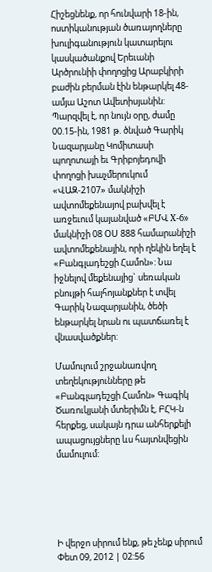Հիշեցնենք, որ հունվարի 18-ին, ոստիկանության ծառայողները խուլիգանություն կատարելու կասկածանքով Երեւանի Արծրունիի փողոցից Արաբկիրի բաժին բերման էին ենթարկել 48-ամյա Աշոտ Ավետիսյանին: Պարզվել է, որ նույն օրը, ժամը 00.15-ին, 1981 թ. ծնված Գարիկ Նազարյանը Կոմիտասի պողոտայի եւ Գրիբոյեդովի փողոցի խաչմերուկում «ՎԱԶ-2107» մակնիշի ավտոմեքենայով բախվել է առջեւում կայանված «ԲՄՎ X-6» մակնիշի 08 ՕՍ 888 համարանիշի ավտոմեքենային, որի ղեկին եղել է «Բանգլադեշցի Համոն»: Նա իջնելով մեքենայից` սեռական բնույթի հայհոյանքներ է տվել Գարիկ Նազարյանին, ծեծի ենթարկել նրան ու պատճառել է վնասվածքներ:

Մամուլում շրջանառվող տեղեկությունները թե «Բանգլադեշցի Համոն» Գագիկ Ծառուկյանի մտերիմն է, ԲՀԿ-ն հերքեց, սակայն դրա անհերքելի ապացույցները ևս հայտնվեցին մամուլում:





Ի վերջո սիրում ենք, թե չենք սիրում Փետ 09, 2012 | 02:56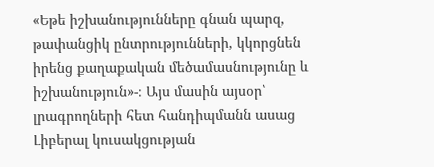«Եթե իշխանությունները գնան պարզ, թափանցիկ ընտրությունների, կկորցնեն իրենց քաղաքական մեծամասնությունը և իշխանություն»-։ Այս մասին այսօր՝  լրագրողների հետ հանդիպմանն ասաց Լիբերալ կուսակցության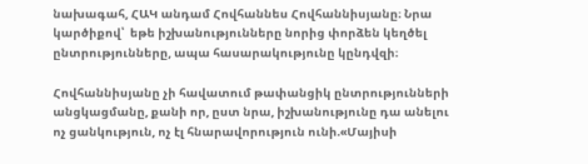նախագահ, ՀԱԿ անդամ Հովհաննես Հովհաննիսյանը։ Նրա կարծիքով՝  եթե իշխանությունները նորից փորձեն կեղծել ընտրությունները, ապա հասարակությունը կընդվզի։

Հովհաննիսյանը չի հավատում թափանցիկ ընտրությունների անցկացմանը, քանի որ, ըստ նրա, իշխանությունը դա անելու ոչ ցանկություն, ոչ էլ հնարավորություն ունի.«Մայիսի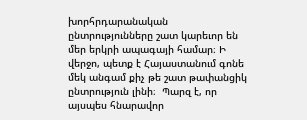խորհրդարանական ընտրությունները շատ կարեւոր են մեր երկրի ապագայի համար։ Ի վերջո, պետք է Հայաստանում գոնե մեկ անգամ քիչ թե շատ թափանցիկ ընտրություն լինի։  Պարզ է, որ այսպես հնարավոր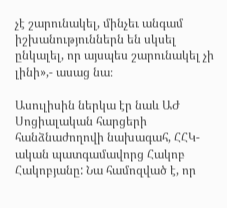չէ շարունակել, մինչեւ անգամ իշխանություններն են սկսել ընկալել, որ այսպես շարունակել չի լինի»,- ասաց նա։

Ասուլիսին ներկա էր նաև ԱԺ Սոցիալական հարցերի հանձնաժողովի նախագահ, ՀՀԿ-ական պատգամավորց Հակոբ Հակոբյանը: Նա համոզված է, որ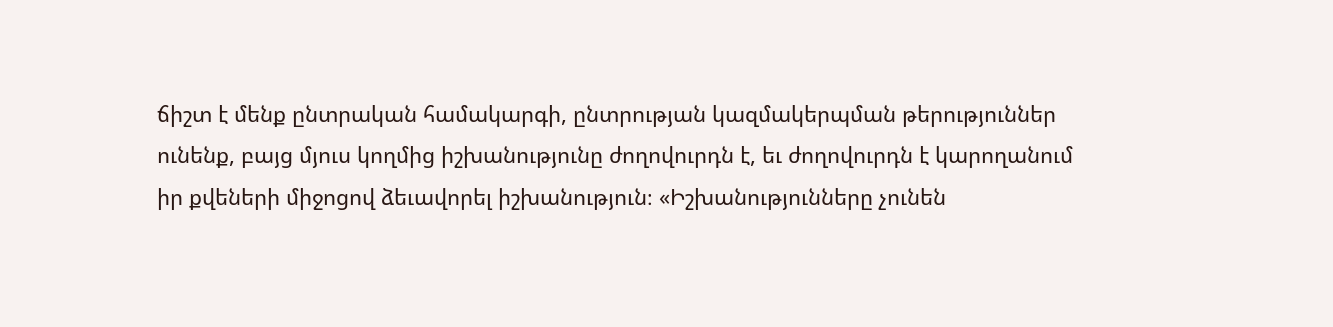ճիշտ է մենք ընտրական համակարգի, ընտրության կազմակերպման թերություններ ունենք, բայց մյուս կողմից իշխանությունը ժողովուրդն է, եւ ժողովուրդն է կարողանում իր քվեների միջոցով ձեւավորել իշխանություն։ «Իշխանությունները չունեն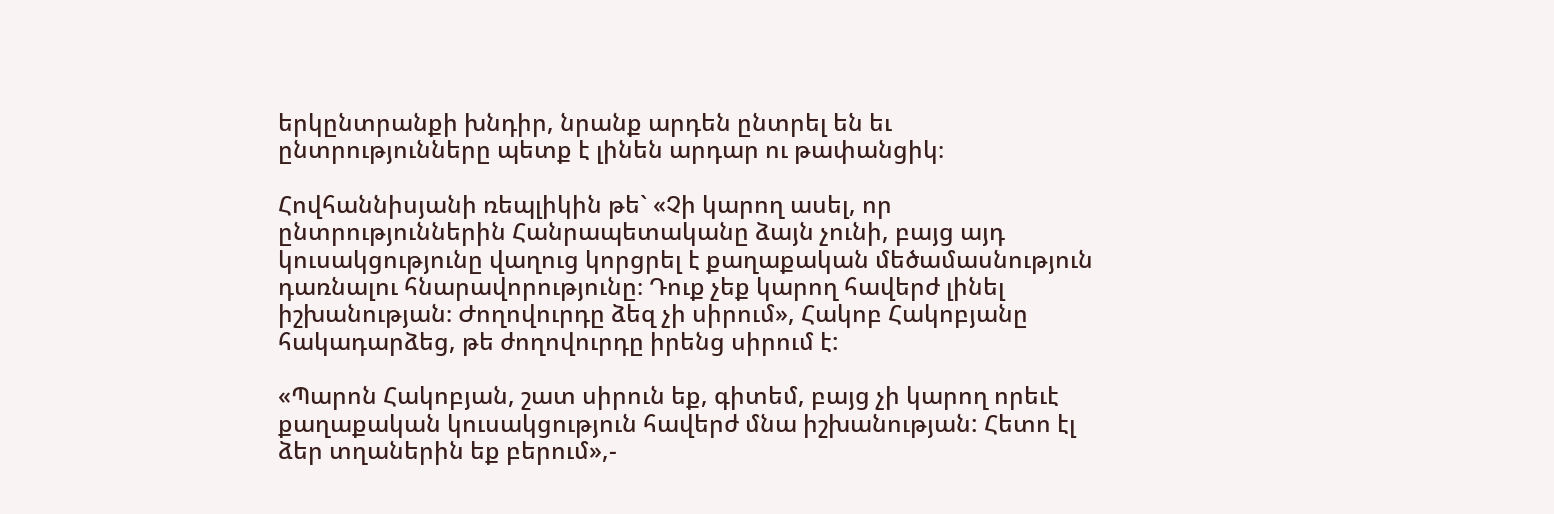երկընտրանքի խնդիր, նրանք արդեն ընտրել են եւ ընտրությունները պետք է լինեն արդար ու թափանցիկ։

Հովհաննիսյանի ռեպլիկին թե` «Չի կարող ասել, որ ընտրություններին Հանրապետականը ձայն չունի, բայց այդ կուսակցությունը վաղուց կորցրել է քաղաքական մեծամասնություն դառնալու հնարավորությունը։ Դուք չեք կարող հավերժ լինել իշխանության։ Ժողովուրդը ձեզ չի սիրում», Հակոբ Հակոբյանը հակադարձեց, թե ժողովուրդը իրենց սիրում է:

«Պարոն Հակոբյան, շատ սիրուն եք, գիտեմ, բայց չի կարող որեւէ քաղաքական կուսակցություն հավերժ մնա իշխանության: Հետո էլ ձեր տղաներին եք բերում»,-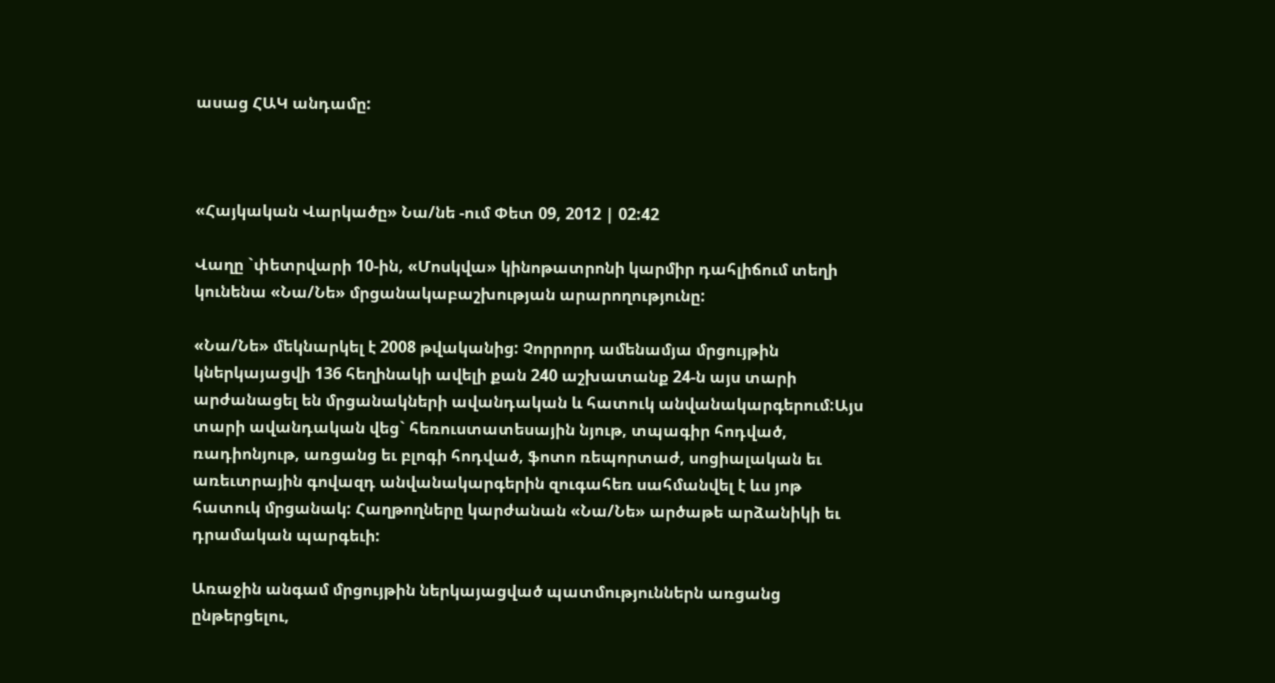ասաց ՀԱԿ անդամը:



«Հայկական Վարկածը» Նա/նե -ում Փետ 09, 2012 | 02:42

Վաղը `փետրվարի 10-ին, «Մոսկվա» կինոթատրոնի կարմիր դահլիճում տեղի կունենա «Նա/Նե» մրցանակաբաշխության արարողությունը:

«Նա/Նե» մեկնարկել է 2008 թվականից: Չորրորդ ամենամյա մրցույթին կներկայացվի 136 հեղինակի ավելի քան 240 աշխատանք 24-ն այս տարի արժանացել են մրցանակների ավանդական և հատուկ անվանակարգերում:Այս տարի ավանդական վեց` հեռուստատեսային նյութ, տպագիր հոդված, ռադիոնյութ, առցանց եւ բլոգի հոդված, ֆոտո ռեպորտաժ, սոցիալական եւ առեւտրային գովազդ անվանակարգերին զուգահեռ սահմանվել է ևս յոթ հատուկ մրցանակ: Հաղթողները կարժանան «Նա/Նե» արծաթե արձանիկի եւ դրամական պարգեւի:

Առաջին անգամ մրցույթին ներկայացված պատմություններն առցանց ընթերցելու,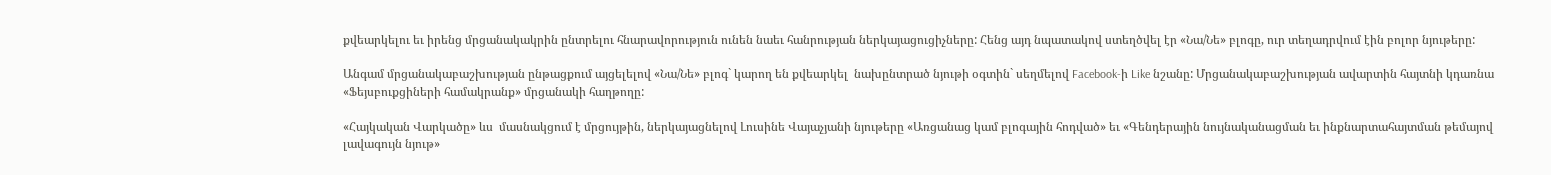քվեարկելու եւ իրենց մրցանակակրին ընտրելու հնարավորություն ունեն նաեւ հանրության ներկայացուցիչները: Հենց այդ նպատակով ստեղծվել էր «Նա/Նե» բլոգը, ուր տեղադրվում էին բոլոր նյութերը:

Անգամ մրցանակաբաշխության ընթացքում այցելելով «Նա/Նե» բլոգ` կարող են քվեարկել  նախընտրած նյութի օգտին` սեղմելով Facebook-ի Like նշանը: Մրցանակաբաշխության ավարտին հայտնի կդառնա «Ֆեյսբուքցիների համակրանք» մրցանակի հաղթողը:

«Հայկական Վարկածը» ևս  մասնակցում է մրցույթին, ներկայացնելով Լուսինե Վայաչյանի նյութերը «Առցանաց կամ բլոգային հոդված» եւ «Գենդերային նույնականացման եւ ինքնարտահայտման թեմայով լավագույն նյութ»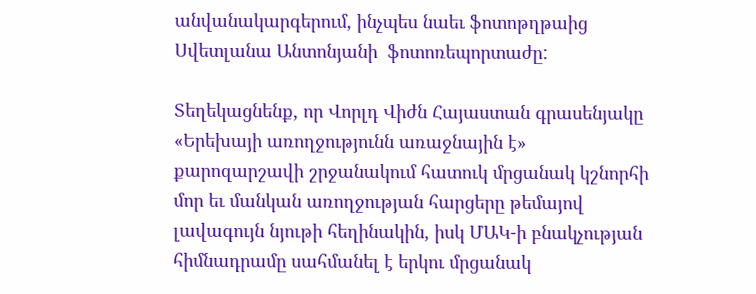անվանակարգերում, ինչպես նաեւ ֆոտոթղթաից Սվետլանա Անտոնյանի  ֆոտոռեպորտաժը:

Տեղեկացնենք, որ Վորլդ Վիժն Հայաստան գրասենյակը «Երեխայի առողջությունն առաջնային է» քարոզարշավի շրջանակում հատուկ մրցանակ կշնորհի մոր եւ մանկան առողջության հարցերը թեմայով լավագույն նյութի հեղինակին, իսկ ՄԱԿ-ի բնակչության հիմնադրամը սահմանել է երկու մրցանակ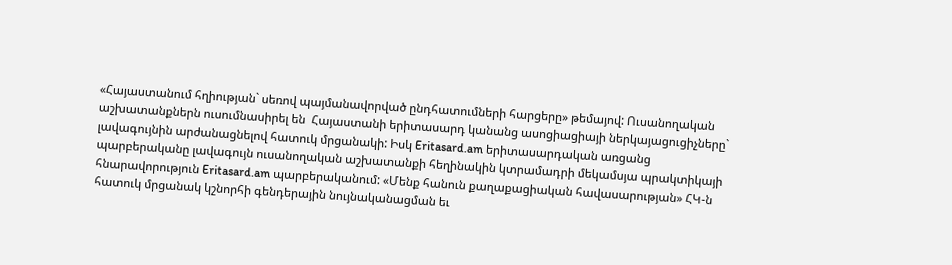«Հայաստանում հղիության` սեռով պայմանավորված ընդհատումների հարցերը» թեմայով: Ուսանողական աշխատանքներն ուսումնասիրել են  Հայաստանի երիտասարդ կանանց ասոցիացիայի ներկայացուցիչները` լավագույնին արժանացնելով հատուկ մրցանակի: Իսկ Eritasard.am երիտասարդական առցանց պարբերականը լավագույն ուսանողական աշխատանքի հեղինակին կտրամադրի մեկամսյա պրակտիկայի հնարավորություն Eritasard.am պարբերականում: «Մենք հանուն քաղաքացիական հավասարության» ՀԿ-ն հատուկ մրցանակ կշնորհի գենդերային նույնականացման եւ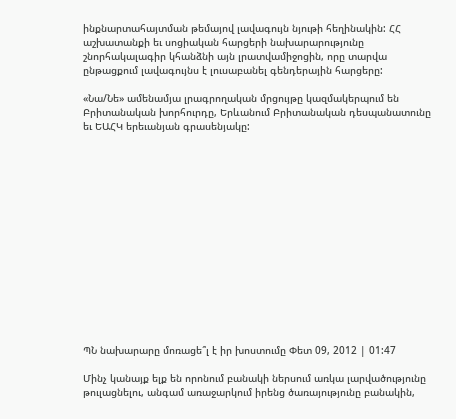ինքնարտահայտման թեմայով լավագույն նյութի հեղինակին: ՀՀ աշխատանքի եւ սոցիական հարցերի նախարարությունը շնորհակալագիր կհանձնի այն լրատվամիջոցին, որը տարվա ընթացքում լավագույնս է լուսաբանել գենդերային հարցերը:

«Նա/Նե» ամենամյա լրագրողական մրցույթը կազմակերպում են Բրիտանական խորհուրդը, Երևանում Բրիտանական դեսպանատունը եւ ԵԱՀԿ երեւանյան գրասենյակը:















ՊՆ նախարարը մոռացե՞լ է իր խոստումը Փետ 09, 2012 | 01:47

Մինչ կանայք ելք են որոնում բանակի ներսում առկա լարվածությունը թուլացնելու, անգամ առաջարկում իրենց ծառայությունը բանակին,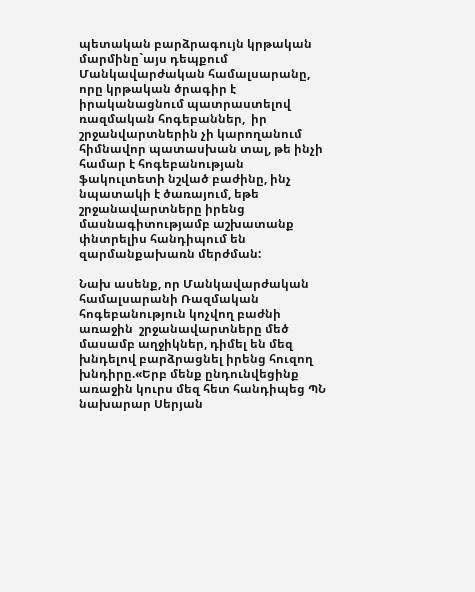պետական բարձրագույն կրթական մարմինը`այս դեպքում Մանկավարժական համալսարանը, որը կրթական ծրագիր է իրականացնում պատրաստելով ռազմական հոգեբաններ,  իր շրջանվարտներին չի կարողանում հիմնավոր պատասխան տալ, թե ինչի համար է հոգեբանության ֆակուլտետի նշված բաժինը, ինչ նպատակի է ծառայում, եթե շրջանավարտները իրենց մասնագիտությամբ աշխատանք փնտրելիս հանդիպում են զարմանքախառն մերժման:

Նախ ասենք, որ Մանկավարժական համալսարանի Ռազմական հոգեբանություն կոչվող բաժնի առաջին  շրջանավարտները մեծ մասամբ աղջիկներ, դիմել են մեզ խնդելով բարձրացնել իրենց հուզող խնդիրը.«Երբ մենք ընդունվեցինք առաջին կուրս մեզ հետ հանդիպեց ՊՆ նախարար Սերյան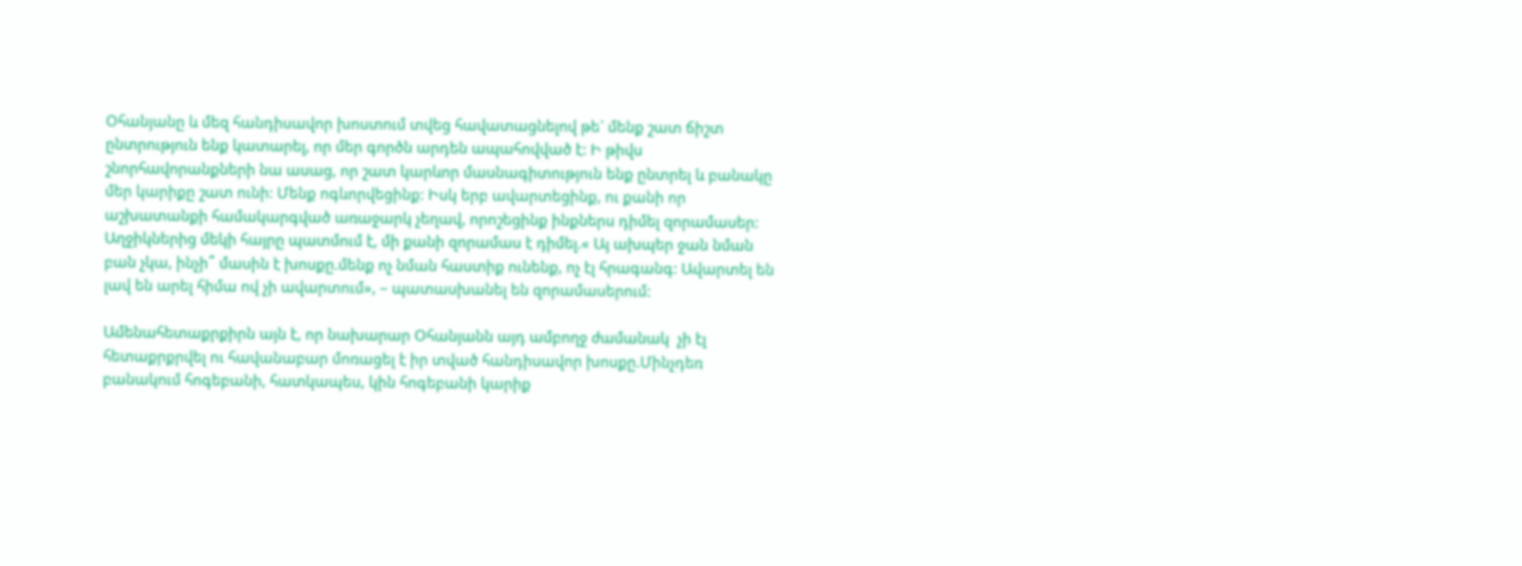Օհանյանը և մեզ հանդիսավոր խոստում տվեց հավատացնելով թե` մենք շատ ճիշտ ընտրություն ենք կատարել, որ մեր գործն արդեն ապահովված է: Ի թիվս շնորհավորանքների նա ասաց, որ շատ կարևոր մասնագիտություն ենք ընտրել և բանակը մեր կարիքը շատ ունի: Մենք ոգևորվեցինք: Իսկ երբ ավարտեցինք, ու քանի որ աշխատանքի համակարգված առաջարկ չեղավ, որոշեցինք ինքներս դիմել զորամասեր: Աղջիկներից մեկի հայրը պատմում է, մի քանի զորամաս է դիմել.« Այ ախպեր ջան նման բան չկա, ինչի՞ մասին է խոսքը.մենք ոչ նման հաստիք ունենք, ոչ էլ հրագանգ: Ավարտել են լավ են արել հիմա ով չի ավարտում», – պատասխանել են զորամասերում:

Ամենահետաքրքիրն այն է, որ նախարար Օհանյանն այդ ամբողջ ժամանակ  չի էլ հետաքրքրվել ու հավանաբար մոռացել է իր տված հանդիսավոր խոսքը.Մինչդեռ բանակում հոգեբանի, հատկապես, կին հոգեբանի կարիք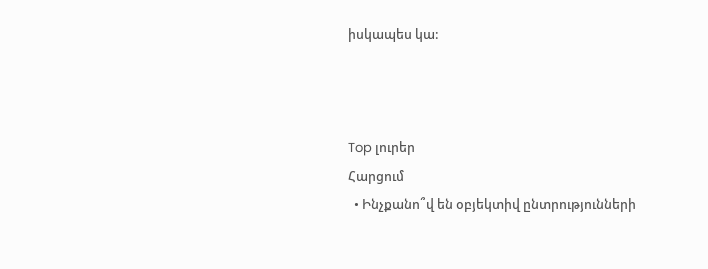իսկապես կա:



Top լուրեր
Հարցում
  • Ինչքանո՞վ են օբյեկտիվ ընտրությունների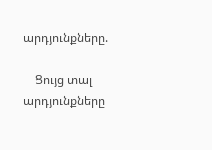արդյունքները.

    Ցույց տալ արդյունքները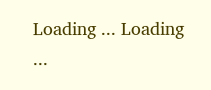Loading ... Loading ...